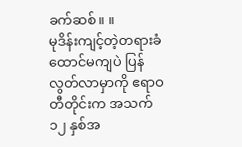ခက်ဆစ်။ ။
မုဒိန်းကျင့်တဲ့တရားခံ ထောင်မကျပဲ ပြန်လွတ်လာမှာကို ဧရာဝတီတိုင်းက အသက် ၁၂ နှစ်အ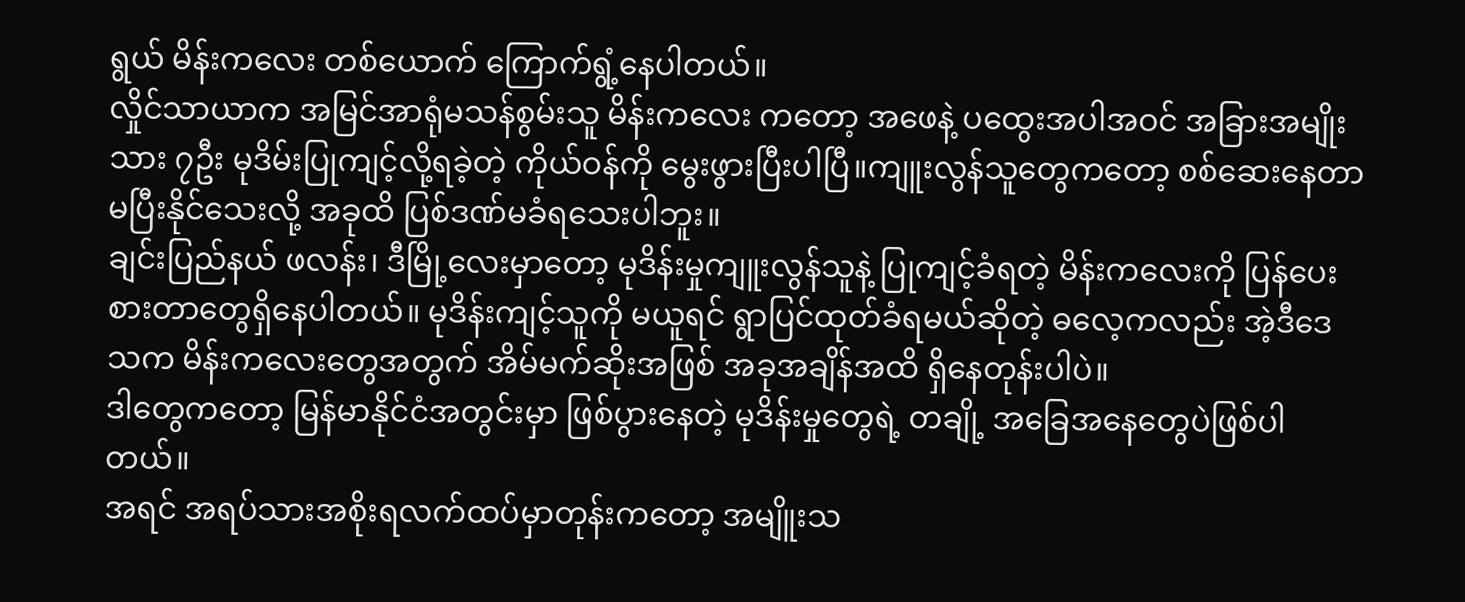ရွယ် မိန်းကလေး တစ်ယောက် ကြောက်ရွံ့နေပါတယ်။
လှိုင်သာယာက အမြင်အာရုံမသန်စွမ်းသူ မိန်းကလေး ကတော့ အဖေနဲ့ ပထွေးအပါအဝင် အခြားအမျိုးသား ၇ဦး မုဒိမ်းပြုကျင့်လို့ရခဲ့တဲ့ ကိုယ်ဝန်ကို မွေးဖွားပြီးပါပြီ။ကျူးလွန်သူတွေကတော့ စစ်ဆေးနေတာ မပြီးနိုင်သေးလို့ အခုထိ ပြစ်ဒဏ်မခံရသေးပါဘူး။
ချင်းပြည်နယ် ဖလန်း၊ ဒီမြို့လေးမှာတော့ မုဒိန်းမှုကျူးလွန်သူနဲ့ ပြုကျင့်ခံရတဲ့ မိန်းကလေးကို ပြန်ပေးစားတာတွေရှိနေပါတယ်။ မုဒိန်းကျင့်သူကို မယူရင် ရွာပြင်ထုတ်ခံရမယ်ဆိုတဲ့ ဓလေ့ကလည်း အဲ့ဒီဒေသက မိန်းကလေးတွေအတွက် အိမ်မက်ဆိုးအဖြစ် အခုအချိန်အထိ ရှိနေတုန်းပါပဲ။
ဒါတွေကတော့ မြန်မာနိုင်ငံအတွင်းမှာ ဖြစ်ပွားနေတဲ့ မုဒိန်းမှုတွေရဲ့ တချို့ အခြေအနေတွေပဲဖြစ်ပါတယ်။
အရင် အရပ်သားအစိုးရလက်ထပ်မှာတုန်းကတော့ အမျိူးသ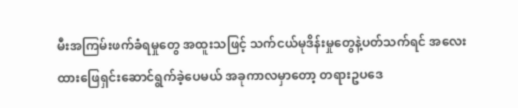မီးအကြမ်းဖက်ခံရမှုတွေ အထူးသဖြင့် သက်ငယ်မုဒိန်းမှုတွေနဲ့ပတ်သက်ရင် အလေးထားဖြေရှင်းဆောင်ရွက်ခဲ့ပေမယ် အခုကာလမှာတော့ တရားဥပဒေ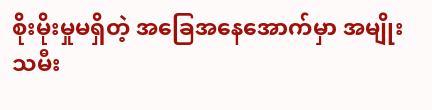စိုးမိုးမှုမရှိတဲ့ အခြေအနေအောက်မှာ အမျိုးသမီး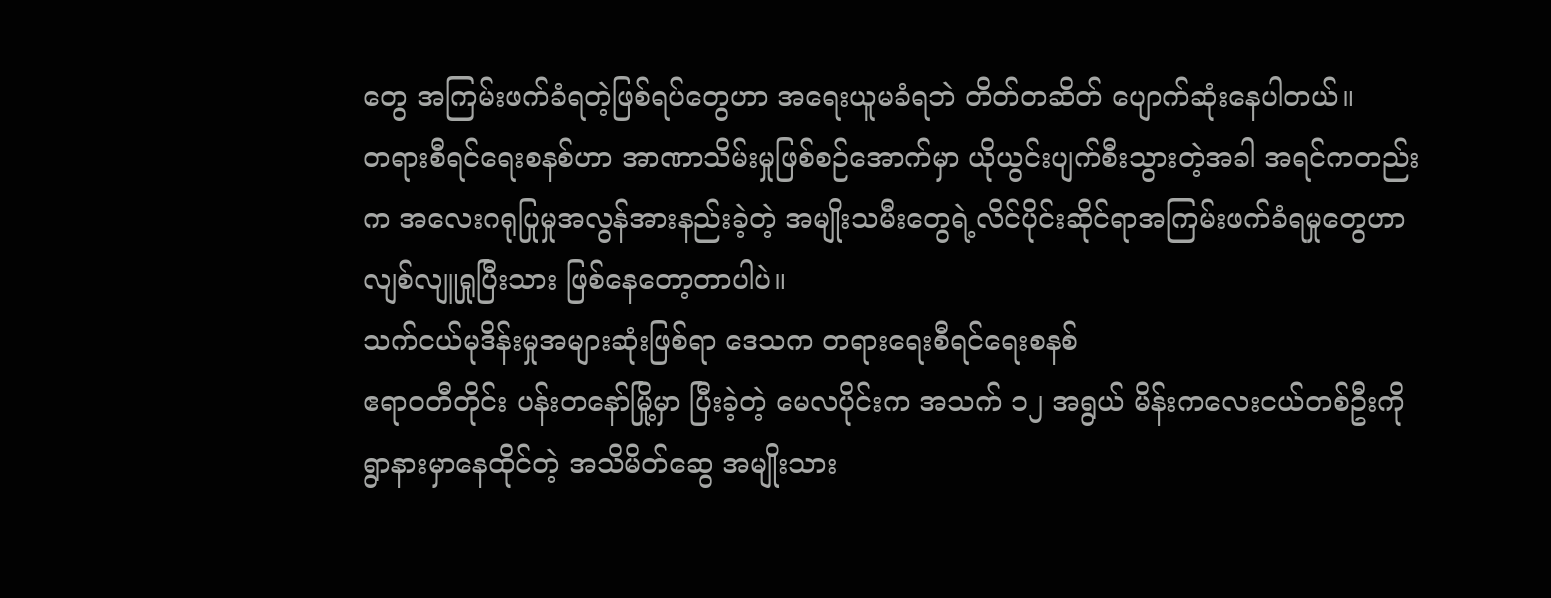တွေ အကြမ်းဖက်ခံရတဲ့ဖြစ်ရပ်တွေဟာ အရေးယူမခံရဘဲ တိတ်တဆိတ် ပျောက်ဆုံးနေပါတယ်။
တရားစီရင်ရေးစနစ်ဟာ အာဏာသိမ်းမှုဖြစ်စဉ်အောက်မှာ ယိုယွင်းပျက်စီးသွားတဲ့အခါ အရင်ကတည်းက အလေးဂရုပြုမှုအလွန်အားနည်းခဲ့တဲ့ အမျိုးသမီးတွေရဲ့လိင်ပိုင်းဆိုင်ရာအကြမ်းဖက်ခံရမှုတွေဟာ လျစ်လျူရှုပြီးသား ဖြစ်နေတော့တာပါပဲ။
သက်ငယ်မုဒိန်းမှုအများဆုံးဖြစ်ရာ ဒေသက တရားရေးစီရင်ရေးစနစ်
ဧရာဝတီတိုင်း ပန်းတနော်မြို့မှာ ပြီးခဲ့တဲ့ မေလပိုင်းက အသက် ၁၂ အရွယ် မိန်းကလေးငယ်တစ်ဦးကို ရွာနားမှာနေထိုင်တဲ့ အသိမိတ်ဆွေ အမျိုးသား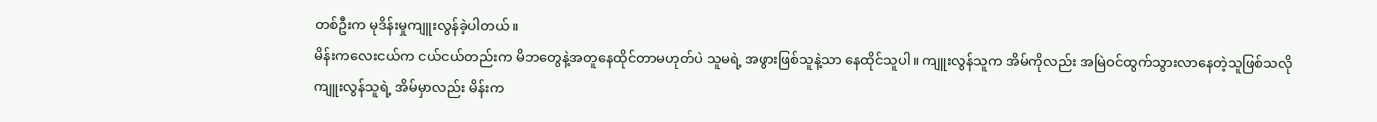တစ်ဦးက မုဒိန်းမှုကျူးလွန်ခဲ့ပါတယ်။
မိန်းကလေးငယ်က ငယ်ငယ်တည်းက မိဘတွေနဲ့အတူနေထိုင်တာမဟုတ်ပဲ သူမရဲ့ အဖွားဖြစ်သူနဲ့သာ နေထိုင်သူပါ။ ကျူးလွန်သူက အိမ်ကိုလည်း အမြဲဝင်ထွက်သွားလာနေတဲ့သူဖြစ်သလို ကျူးလွန်သူရဲ့ အိမ်မှာလည်း မိန်းက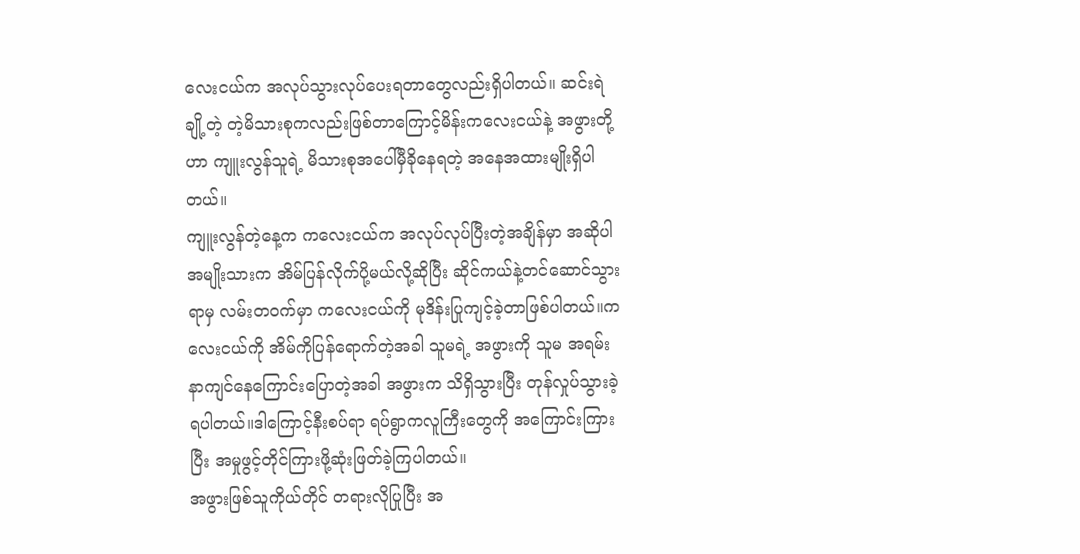လေးငယ်က အလုပ်သွားလုပ်ပေးရတာတွေလည်းရှိပါတယ်။ ဆင်းရဲ ချို့တဲ့ တဲ့မိသားစုကလည်းဖြစ်တာကြောင့်မိန်းကလေးငယ်နဲ့ အဖွားတို့ဟာ ကျူးလွန်သူရဲ့ မိသားစုအပေါ်မှီခိုနေရတဲ့ အနေအထားမျိုးရှိပါတယ်။
ကျူးလွန်တဲ့နေ့က ကလေးငယ်က အလုပ်လုပ်ပြီးတဲ့အချိန်မှာ အဆိုပါအမျိုးသားက အိမ်ပြန်လိုက်ပို့မယ်လို့ဆိုပြီး ဆိုင်ကယ်နဲ့တင်ဆောင်သွားရာမှ လမ်းတဝက်မှာ ကလေးငယ်ကို မုဒိန်းပြုကျင့်ခဲ့တာဖြစ်ပါတယ်။ကလေးငယ်ကို အိမ်ကိုပြန်ရောက်တဲ့အခါ သူမရဲ့ အဖွားကို သူမ အရမ်းနာကျင်နေကြောင်းပြောတဲ့အခါ အဖွားက သိရှိသွားပြီး တုန်လှုပ်သွားခဲ့ရပါတယ်။ဒါကြောင့်နီးစပ်ရာ ရပ်ရွာကလူကြီးတွေကို အကြောင်းကြားပြီး အမှုဖွင့်တိုင်ကြားဖို့ဆုံးဖြတ်ခဲ့ကြပါတယ်။
အဖွားဖြစ်သူကိုယ်တိုင် တရားလိုပြုပြီး အ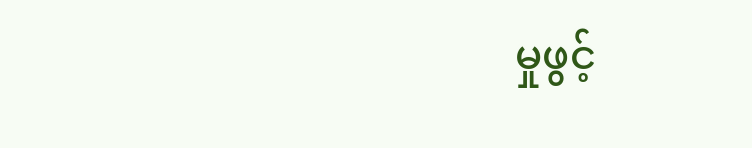မှုဖွင့်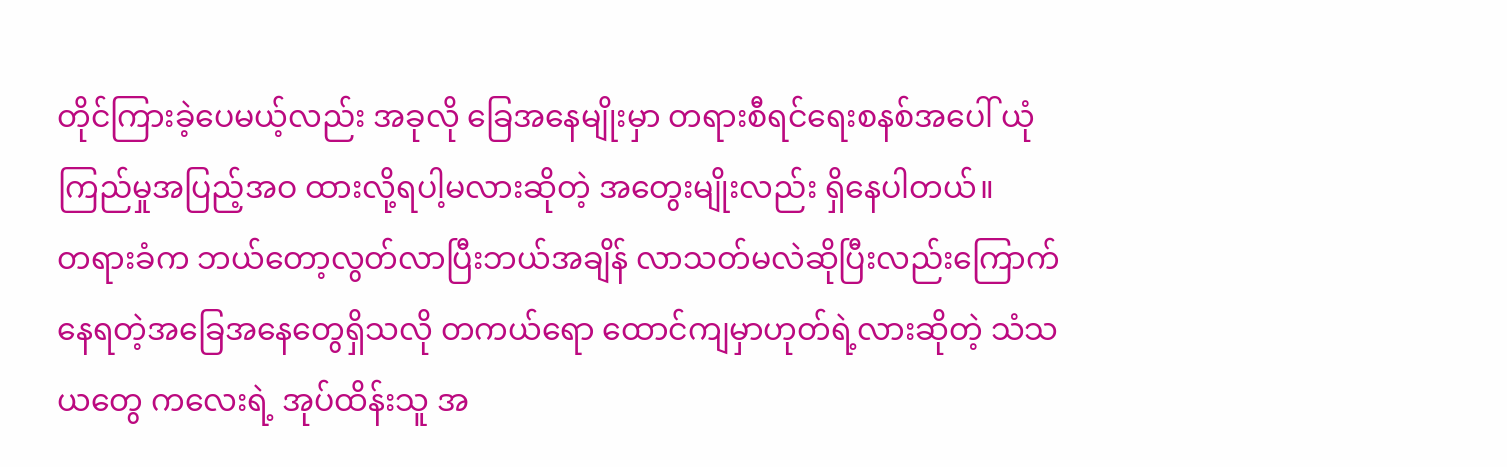တိုင်ကြားခဲ့ပေမယ့်လည်း အခုလို ခြေအနေမျိုးမှာ တရားစီရင်ရေးစနစ်အပေါ် ယုံကြည်မှုအပြည့်အဝ ထားလို့ရပါ့မလားဆိုတဲ့ အတွေးမျိုးလည်း ရှိနေပါတယ်။
တရားခံက ဘယ်တော့လွတ်လာပြီးဘယ်အချိန် လာသတ်မလဲဆိုပြီးလည်းကြောက်နေရတဲ့အခြေအနေတွေရှိသလို တကယ်ရော ထောင်ကျမှာဟုတ်ရဲ့လားဆိုတဲ့ သံသယတွေ ကလေးရဲ့ အုပ်ထိန်းသူ အ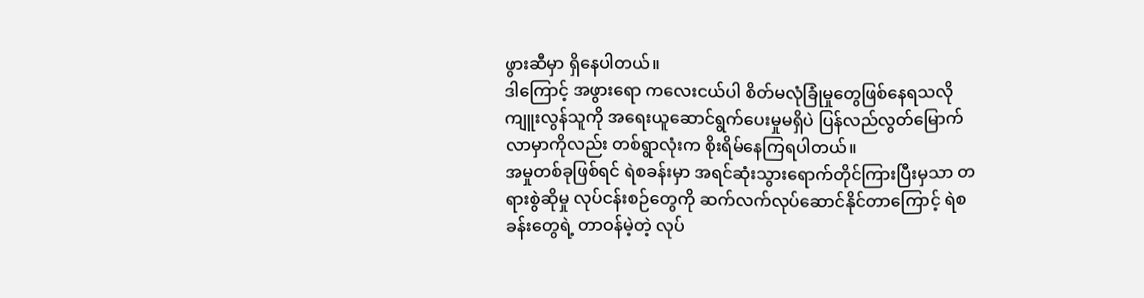ဖွားဆီမှာ ရှိနေပါတယ်။
ဒါကြောင့် အဖွားရော ကလေးငယ်ပါ စိတ်မလုံခြုံမှုတွေဖြစ်နေရသလို ကျူးလွန်သူကို အရေးယူဆောင်ရွက်ပေးမှုမရှိပဲ ပြန်လည်လွတ်မြောက်လာမှာကိုလည်း တစ်ရွာလုံးက စိုးရိမ်နေကြရပါတယ်။
အမှုတစ်ခုဖြစ်ရင် ရဲစခန်းမှာ အရင်ဆုံးသွားရောက်တိုင်ကြားပြီးမှသာ တရားစွဲဆိုမှု လုပ်ငန်းစဉ်တွေကို ဆက်လက်လုပ်ဆောင်နိုင်တာကြောင့် ရဲစခန်းတွေရဲ့ တာဝန်မဲ့တဲ့ လုပ်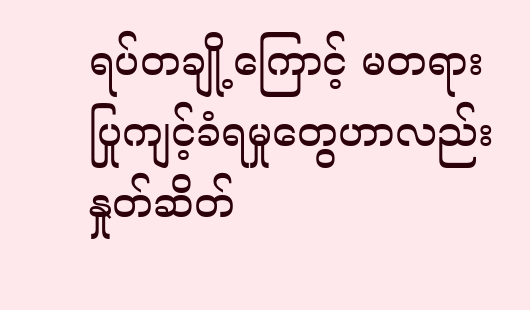ရပ်တချို့ကြောင့် မတရားပြုကျင့်ခံရမှုတွေဟာလည်း နှုတ်ဆိတ်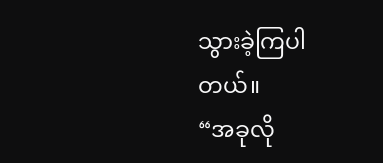သွားခဲ့ကြပါတယ်။
“အခုလို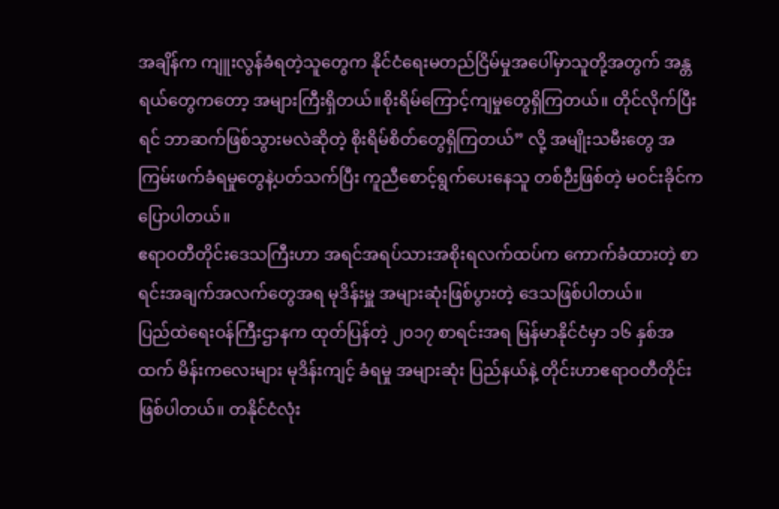အချိန်က ကျူးလွန်ခံရတဲ့သူတွေက နိုင်ငံရေးမတည်ငြိမ်မှုအပေါ်မှာသူတို့အတွက် အန္တရယ်တွေကတော့ အများကြီးရှိတယ်။စိုးရိမ်ကြောင့်ကျမှုတွေရှိကြတယ်။ တိုင်လိုက်ပြီးရင် ဘာဆက်ဖြစ်သွားမလဲဆိုတဲ့ စိုးရိမ်စိတ်တွေရှိကြတယ်” လို့ အမျိုးသမီးတွေ အကြမ်းဖက်ခံရမှုတွေနဲ့ပတ်သက်ပြီး ကူညီစောင့်ရွက်ပေးနေသူ တစ်ဉီးဖြစ်တဲ့ မဝင်းခိုင်ကပြောပါတယ်။
ဧရာဝတီတိုင်းဒေသကြီးဟာ အရင်အရပ်သားအစိုးရလက်ထပ်က ကောက်ခံထားတဲ့ စာရင်းအချက်အလက်တွေအရ မုဒိန်းမှူ အများဆုံးဖြစ်ပွားတဲ့ ဒေသဖြစ်ပါတယ်။
ပြည်ထဲရေးဝန်ကြီးဌာနက ထုတ်ပြန်တဲ့ ၂၀၁၇ စာရင်းအရ မြန်မာနိုင်ငံမှာ ၁၆ နှစ်အထက် မိန်းကလေးများ မုဒိန်းကျင့် ခံရမှု အများဆုံး ပြည်နယ်နဲ့ တိုင်းဟာဧရာဝတီတိုင်းဖြစ်ပါတယ်။ တနိုင်ငံလုံး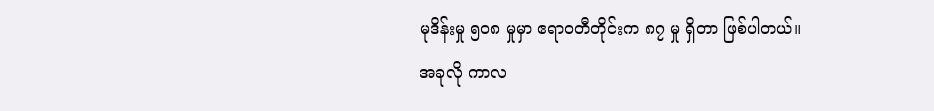မုဒိန်းမှု ၅၀၈ မှုမှာ ဧရာဝတီတိုင်းက ၈၇ မှု ရှိတာ ဖြစ်ပါတယ်။
အခုလို ကာလ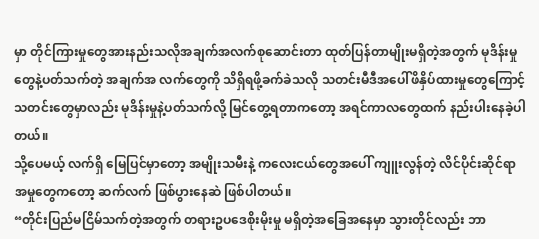မှာ တိုင်ကြားမှုတွေအားနည်းသလိုအချက်အလက်စုဆောင်းတာ ထုတ်ပြန်တာမျိုးမရှိတဲ့အတွက် မုဒိန်းမှုတွေနဲ့ပတ်သက်တဲ့ အချက်အ လက်တွေကို သိရှိရဖို့ခက်ခဲသလို သတင်းမီဒီအပေါ်ဖိနှိပ်ထားမှုတွေကြောင့် သတင်းတွေမှာလည်း မုဒိန်းမှုနဲ့ပတ်သက်လို့ မြင်တွေ့ရတာကတော့ အရင်ကာလတွေထက် နည်းပါးနေခဲ့ပါတယ်။
သို့ပေမယ့် လက်ရှိ မြေပြင်မှာတော့ အမျိုးသမီးနဲ့ ကလေးငယ်တွေအပေါ် ကျူးလွန်တဲ့ လိင်ပိုင်းဆိုင်ရာ အမှုတွေကတော့ ဆက်လက် ဖြစ်ပွားနေဆဲ ဖြစ်ပါတယ်။
“တိုင်းပြည်မငြိမ်သက်တဲ့အတွက် တရားဥပဒေစိုးမိုးမှု မရှိတဲ့အခြေအနေမှာ သွားတိုင်လည်း ဘာ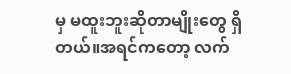မှ မထူးဘူးဆိုတာမျိုးတွေ ရှိတယ်။အရင်ကတော့ လက်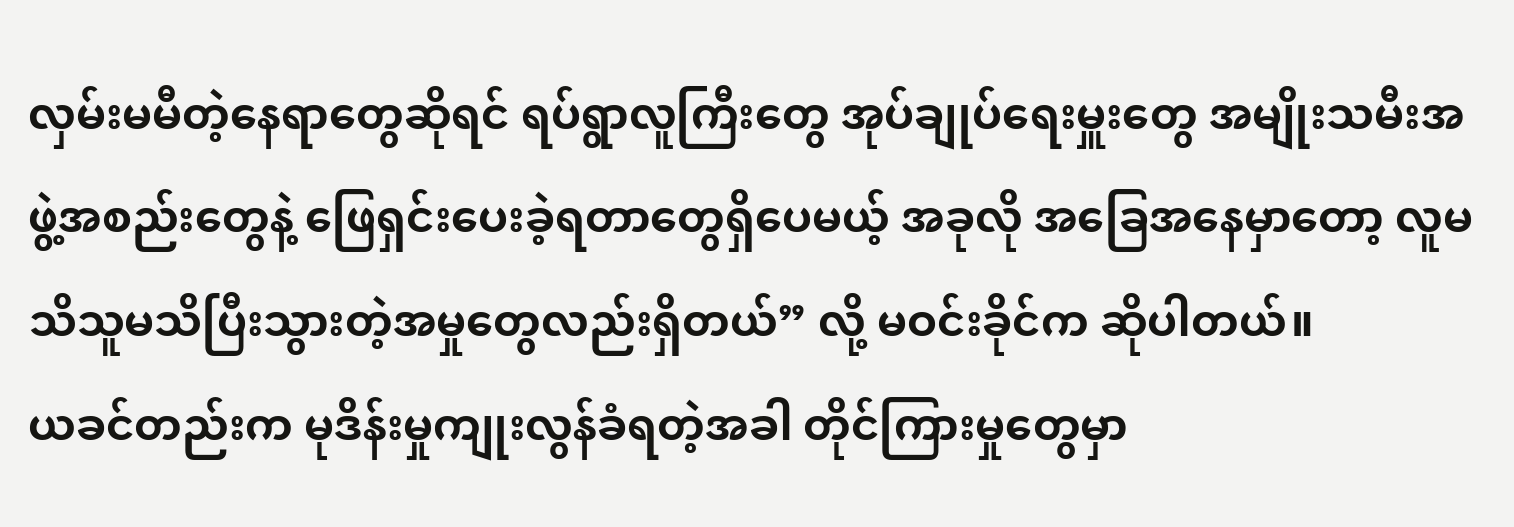လှမ်းမမီတဲ့နေရာတွေဆိုရင် ရပ်ရွာလူကြီးတွေ အုပ်ချုပ်ရေးမှူးတွေ အမျိုးသမီးအဖွဲ့အစည်းတွေနဲ့ ဖြေရှင်းပေးခဲ့ရတာတွေရှိပေမယ့် အခုလို အခြေအနေမှာတော့ လူမသိသူမသိပြီးသွားတဲ့အမှုတွေလည်းရှိတယ်” လို့ မဝင်းခိုင်က ဆိုပါတယ်။
ယခင်တည်းက မုဒိန်းမှုကျုးလွန်ခံရတဲ့အခါ တိုင်ကြားမှုတွေမှာ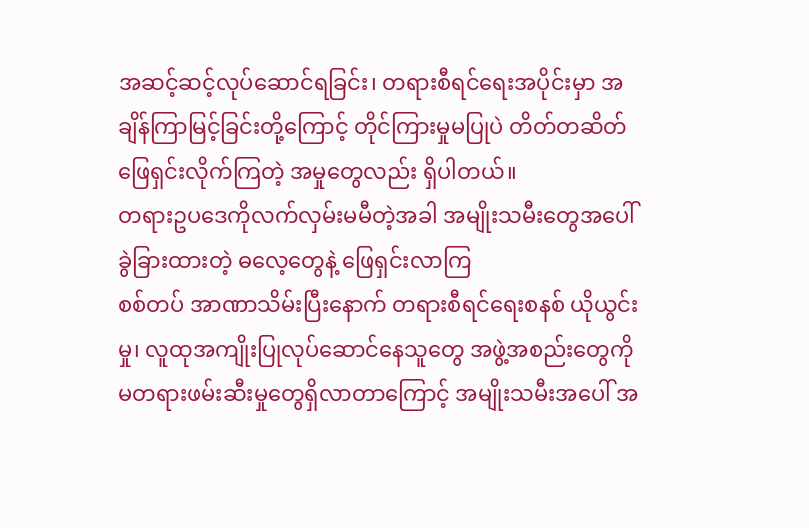အဆင့်ဆင့်လုပ်ဆောင်ရခြင်း၊ တရားစီရင်ရေးအပိုင်းမှာ အချိန်ကြာမြင့်ခြင်းတို့ကြောင့် တိုင်ကြားမှုမပြုပဲ တိတ်တဆိတ်ဖြေရှင်းလိုက်ကြတဲ့ အမှုတွေလည်း ရှိပါတယ်။
တရားဥပဒေကိုလက်လှမ်းမမီတဲ့အခါ အမျိုးသမီးတွေအပေါ်ခွဲခြားထားတဲ့ ဓလေ့တွေနဲ့ ဖြေရှင်းလာကြ
စစ်တပ် အာဏာသိမ်းပြီးနောက် တရားစီရင်ရေးစနစ် ယိုယွင်းမှု၊ လူထုအကျိုးပြုလုပ်ဆောင်နေသူတွေ အဖွဲ့အစည်းတွေကို မတရားဖမ်းဆီးမှုတွေရှိလာတာကြောင့် အမျိုးသမီးအပေါ် အ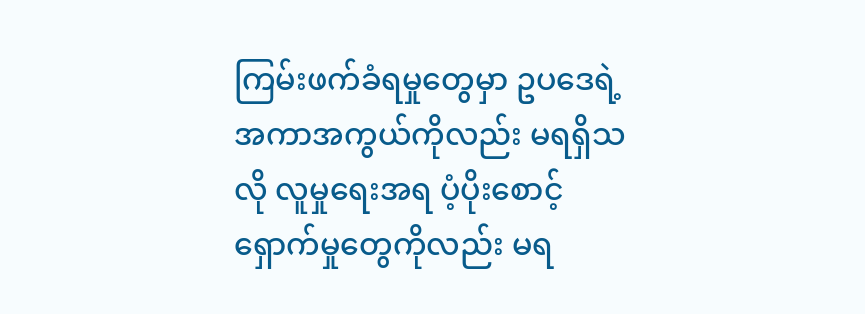ကြမ်းဖက်ခံရမှုတွေမှာ ဥပဒေရဲ့ အကာအကွယ်ကိုလည်း မရရှိသလို လူမှုရေးအရ ပံ့ပိုးစောင့်ရှောက်မှုတွေကိုလည်း မရ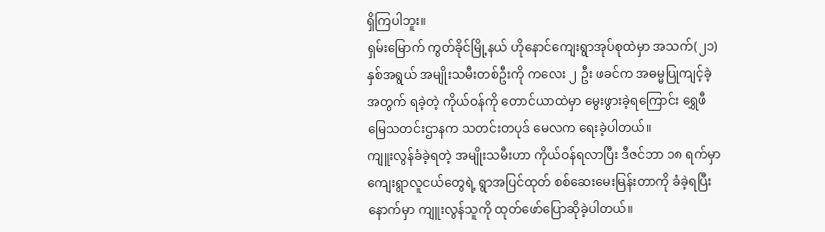ရှိကြပါဘူး။
ရှမ်းမြောက် ကွတ်ခိုင်မြို့နယ် ဟိုနောင်ကျေးရွာအုပ်စုထဲမှာ အသက်(၂၁) နှစ်အရွယ် အမျိုးသမီးတစ်ဦးကို ကလေး ၂ ဦး ဖခင်က အဓမ္မပြုကျင့်ခဲ့အတွက် ရခဲ့တဲ့ ကိုယ်ဝန်ကို တောင်ယာထဲမှာ မွေးဖွားခဲ့ရကြောင်း ရွှေဖီမြေသတင်းဌာနက သတင်းတပုဒ် မေလက ရေးခဲ့ပါတယ်။
ကျူးလွန်ခံခဲ့ရတဲ့ အမျိုးသမီးဟာ ကိုယ်ဝန်ရလာပြီး ဒီဇင်ဘာ ၁၈ ရက်မှာ ကျေးရွာလူငယ်တွေရဲ့ ရွာအပြင်ထုတ် စစ်ဆေးမေးမြန်းတာကို ခံခဲ့ရပြီးနောက်မှာ ကျူးလွန်သူကို ထုတ်ဖော်ပြောဆိုခဲ့ပါတယ်။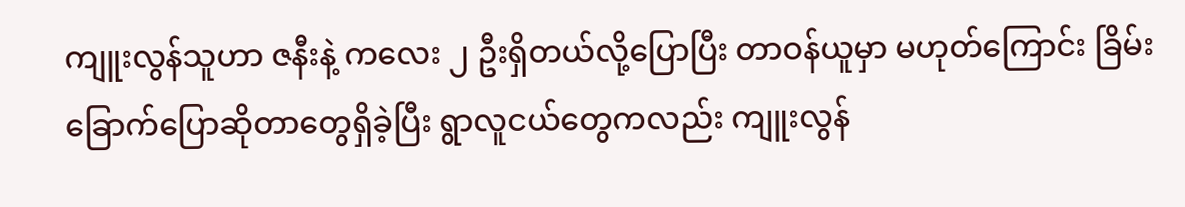ကျူးလွန်သူဟာ ဇနီးနဲ့ ကလေး ၂ ဦးရှိတယ်လို့ပြောပြီး တာဝန်ယူမှာ မဟုတ်ကြောင်း ခြိမ်းခြောက်ပြောဆိုတာတွေရှိခဲ့ပြီး ရွာလူငယ်တွေကလည်း ကျူးလွန်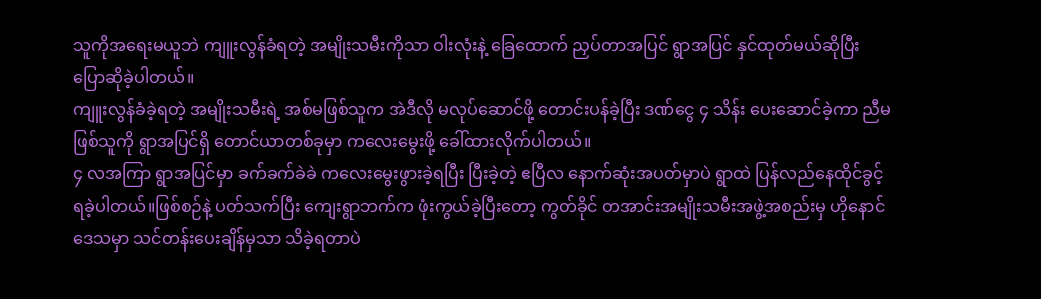သူကိုအရေးမယူဘဲ ကျူးလွန်ခံရတဲ့ အမျိုးသမီးကိုသာ ဝါးလုံးနဲ့ ခြေထောက် ညှပ်တာအပြင် ရွာအပြင် နှင်ထုတ်မယ်ဆိုပြီး ပြောဆိုခဲ့ပါတယ်။
ကျူးလွန်ခံခဲ့ရတဲ့ အမျိုးသမီးရဲ့ အစ်မဖြစ်သူက အဲဒီလို မလုပ်ဆောင်ဖို့ တောင်းပန်ခဲ့ပြီး ဒဏ်ငွေ ၄ သိန်း ပေးဆောင်ခဲ့ကာ ညီမဖြစ်သူကို ရွာအပြင်ရှိ တောင်ယာတစ်ခုမှာ ကလေးမွေးဖို့ ခေါ်ထားလိုက်ပါတယ်။
၄ လအကြာ ရွာအပြင်မှာ ခက်ခက်ခဲခဲ ကလေးမွေးဖွားခဲ့ရပြီး ပြီးခဲ့တဲ့ ဧပြီလ နောက်ဆုံးအပတ်မှာပဲ ရွာထဲ ပြန်လည်နေထိုင်ခွင့် ရခဲ့ပါတယ်။ဖြစ်စဉ်နဲ့ ပတ်သက်ပြီး ကျေးရွာဘက်က ဖုံးကွယ်ခဲ့ပြီးတော့ ကွတ်ခိုင် တအာင်းအမျိုးသမီးအဖွဲ့အစည်းမှ ဟိုနောင်ဒေသမှာ သင်တန်းပေးချိန်မှသာ သိခဲ့ရတာပဲ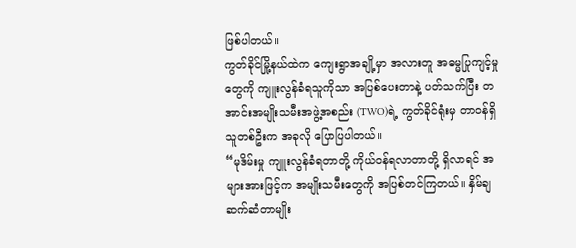ဖြစ်ပါတယ်။
ကွတ်ခိုင်မြို့နယ်ထဲက ကျေးရွာအချို့မှာ အလားတူ အဓမ္မပြုကျင့်မှုတွေကို ကျူးလွန်ခံရသူကိုသာ အပြစ်ပေးတာနဲ့ ပတ်သက်ပြီး တအာင်းအမျိုးသမီးအဖွဲ့အစည်း (TWO)ရဲ့ ကွတ်ခိုင်ရုံးမှ တာဝန်ရှိသူတစ်ဦးက အခုလို ပြောပြပါတယ်။
“မုဒိမ်းမှု ကျူးလွန်ခံရတာတို့ ကိုယ်ဝန်ရလာတာတို့ ရှိလာရင် အများအားဖြင့်က အမျိုးသမီးတွေကို အပြစ်တင်ကြတယ်။ နှိမ်ချဆက်ဆံတာမျိုး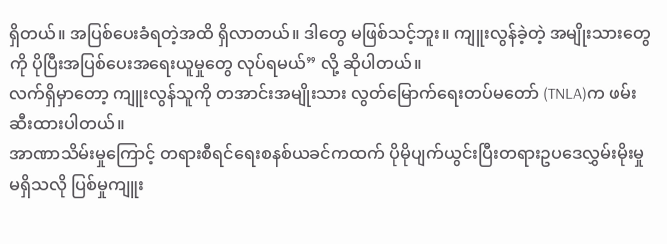ရှိတယ်။ အပြစ်ပေးခံရတဲ့အထိ ရှိလာတယ်။ ဒါတွေ မဖြစ်သင့်ဘူး။ ကျူးလွန်ခဲ့တဲ့ အမျိုးသားတွေကို ပိုပြီးအပြစ်ပေးအရေးယူမှုတွေ လုပ်ရမယ်” လို့ ဆိုပါတယ်။
လက်ရှိမှာတော့ ကျူးလွန်သူကို တအာင်းအမျိုးသား လွတ်မြောက်ရေးတပ်မတော် (TNLA)က ဖမ်းဆီးထားပါတယ်။
အာဏာသိမ်းမှုကြောင့် တရားစီရင်ရေးစနစ်ယခင်ကထက် ပိုမိုပျက်ယွင်းပြီးတရားဥပဒေလွှမ်းမိုးမှုမရှိသလို ပြစ်မှုကျူး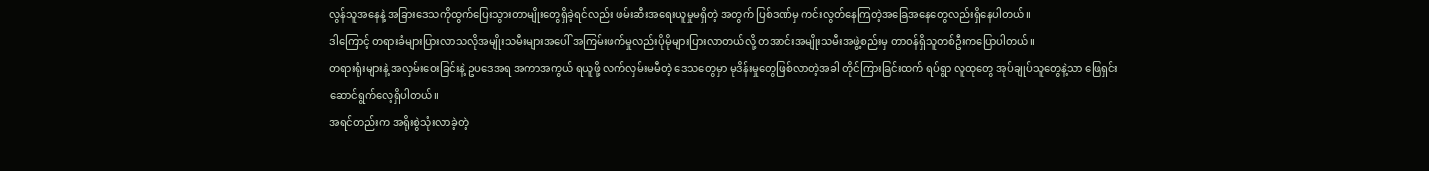လွန်သူအနေနဲ့ အခြားဒေသကိုထွက်ပြေးသွားတာမျိုးတွေရှိခဲ့ရင်လည်း ဖမ်းဆီးအရေးယူမှုမရှိတဲ့ အတွက် ပြစ်ဒဏ်မှ ကင်းလွတ်နေကြတဲ့အခြေအနေတွေလည်းရှိနေပါတယ်။
ဒါကြောင့် တရားခံများပြားလာသလိုအမျိုးသမီးများအပေါ် အကြမ်းဖက်မှုလည်းပိုမိုများပြားလာတယ်လို့ တအာင်းအမျိုးသမီးအဖွဲ့စည်းမှ တာဝန်ရှိသူတစ်ဦးကပြောပါတယ်။
တရားရုံးများနဲ့ အလှမ်းဝေးခြင်းနဲ့ ဥပဒေအရ အကာအကွယ် ရယူဖို့ လက်လှမ်းမမီတဲ့ ဒေသတွေမှာ မုဒိန်းမှုတွေဖြစ်လာတဲ့အခါ တိုင်ကြားခြင်းထက် ရပ်ရွာ လူထုတွေ အုပ်ချုပ်သူတွေနဲ့သာ ဖြေရှင်းဆောင်ရွက်လေ့ရှိပါတယ်။
အရင်တည်းက အရိုးစွဲသုံးလာခဲ့တဲ့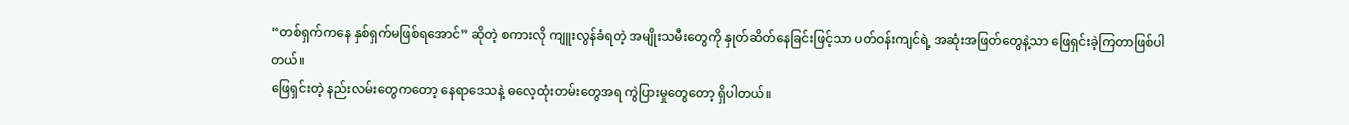“တစ်ရှက်ကနေ နှစ်ရှက်မဖြစ်ရအောင်” ဆိုတဲ့ စကားလို ကျူးလွန်ခံရတဲ့ အမျိုးသမီးတွေကို နှုတ်ဆိတ်နေခြင်းဖြင့်သာ ပတ်ဝန်းကျင်ရဲ့ အဆုံးအဖြတ်တွေနဲ့သာ ဖြေရှင်းခဲ့ကြတာဖြစ်ပါတယ်။
ဖြေရှင်းတဲ့ နည်းလမ်းတွေကတော့ နေရာဒေသနဲ့ ဓလေ့ထုံးတမ်းတွေအရ ကွဲပြားမှုတွေတော့ ရှိပါတယ်။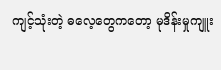ကျင့်သုံးတဲ့ ဓလေ့တွေကတော့ မုဒိန်းမှုကျူး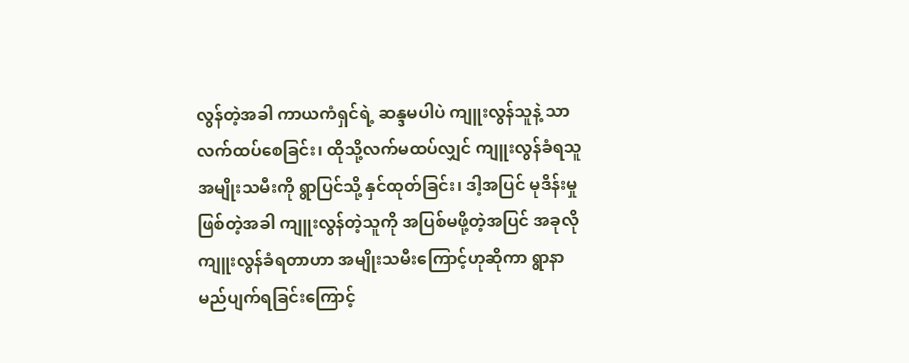လွန်တဲ့အခါ ကာယကံရှင်ရဲ့ ဆန္ဒမပါပဲ ကျူးလွန်သူနဲ့ သာ လက်ထပ်စေခြင်း၊ ထိုသို့လက်မထပ်လျှင် ကျူးလွန်ခံရသူ အမျိုးသမီးကို ရွာပြင်သို့ နှင်ထုတ်ခြင်း၊ ဒါ့အပြင် မုဒိန်းမှုဖြစ်တဲ့အခါ ကျူးလွန်တဲ့သူကို အပြစ်မဖို့တဲ့အပြင် အခုလို ကျူးလွန်ခံရတာဟာ အမျိုးသမီးကြောင့်ဟုဆိုကာ ရွာနာမည်ပျက်ရခြင်းကြောင့်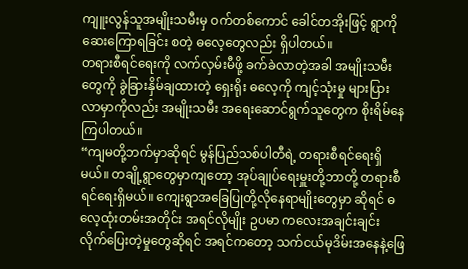ကျူးလွန်သူအမျိုးသမီးမှ ဝက်တစ်ကောင် ခေါင်တအိုးဖြင့် ရွာကိုဆေးကြောရခြင်း စတဲ့ ဓလေ့တွေလည်း ရှိပါတယ်။
တရားစီရင်ရေးကို လက်လှမ်းမီဖို့ ခက်ခဲလာတဲ့အခါ အမျိုးသမီးတွေကို ခွဲခြားနှိမ်ချထားတဲ့ ရှေးရိုး ဓလေ့ကို ကျင့်သုံးမှု များပြားလာမှာကိုလည်း အမျိုးသမီး အရေးဆောင်ရွက်သူတွေက စိုးရိမ်နေကြပါတယ်။
“ကျမတို့ဘက်မှာဆိုရင် မွန်ပြည်သစ်ပါတီရဲ့ တရားစီရင်ရေးရှိမယ်။ တချို့ရွာတွေမှာကျတော့ အုပ်ချုပ်ရေးမှူးတို့ဘာတို့ တရားစီရင်ရေးရှိမယ်။ ကျေးရွာအခြေပြုတို့လိုနေရာမျိုးတွေမှာ ဆိုရင် ဓလေ့ထုံးတမ်းအတိုင်း အရင်လိုမျိုး ဥပမာ ကလေးအချင်းချင်းလိုက်ပြေးတဲ့မှုတွေဆိုရင် အရင်ကတော့ သက်ငယ်မုဒိမ်းအနေနဲ့ဖြေ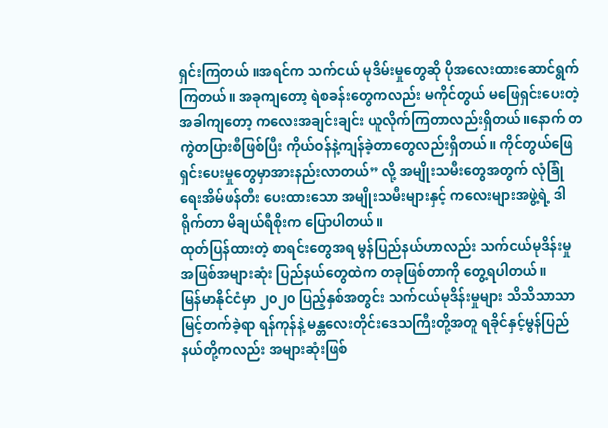ရှင်းကြတယ် ။အရင်က သက်ငယ် မုဒိမ်းမှုတွေဆို ပိုအလေးထားဆောင်ရွက်ကြတယ်။ အခုကျတော့ ရဲစခန်းတွေကလည်း မကိုင်တွယ် မဖြေရှင်းပေးတဲ့အခါကျတော့ ကလေးအချင်းချင်း ယူလိုက်ကြတာလည်းရှိတယ်။နောက် တကွဲတပြားစီဖြစ်ပြီး ကိုယ်ဝန်နဲ့ကျန်ခဲ့တာတွေလည်းရှိတယ်။ ကိုင်တွယ်ဖြေရှင်းပေးမှုတွေမှာအားနည်းလာတယ်” လို့ အမျိုးသမီးတွေအတွက် လုံခြုံရေးအိမ်ဖန်တီး ပေးထားသော အမျိုးသမီးများနှင့် ကလေးများအဖွဲ့ရဲ့ ဒါရိုက်တာ မိချယ်ရီစိုးက ပြောပါတယ်။
ထုတ်ပြန်ထားတဲ့ စာရင်းတွေအရ မွန်ပြည်နယ်ဟာလည်း သက်ငယ်မုဒိန်းမှု အဖြစ်အများဆုံး ပြည်နယ်တွေထဲက တခုဖြစ်တာကို တွေ့ရပါတယ်။
မြန်မာနိုင်ငံမှာ ၂၀၂၀ ပြည့်နှစ်အတွင်း သက်ငယ်မုဒိန်းမှုများ သိသိသာသာမြင့်တက်ခဲ့ရာ ရန်ကုန်နဲ့ မန္တလေးတိုင်းဒေသကြီးတို့အတူ ရခိုင်နှင့်မွန်ပြည်နယ်တို့ကလည်း အများဆုံးဖြစ်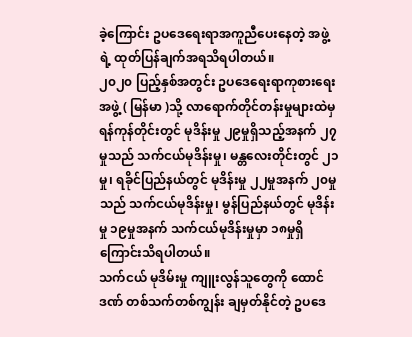ခဲ့ကြောင်း ဥပဒေရေးရာအကူညီပေးနေတဲ့ အဖွဲ့ရဲ့ ထုတ်ပြန်ချက်အရသိရပါတယ်။
၂၀၂၀ ပြည့်နှစ်အတွင်း ဥပဒေရေးရာကုစားရေးအဖွဲ့ ( မြန်မာ )သို့ လာရောက်တိုင်တန်းမှုများထဲမှ ရန်ကုန်တိုင်းတွင် မုဒိန်းမှု ၂၉မှုရှိသည့်အနက် ၂၇မှုသည် သက်ငယ်မုဒိန်းမှု၊ မန္တလေးတိုင်းတွင် ၂၁မှု၊ ရခိုင်ပြည်နယ်တွင် မုဒိန်းမှု ၂၂မှုအနက် ၂၀မှုသည် သက်ငယ်မုဒိန်းမှု၊ မွန်ပြည်နယ်တွင် မုဒိန်းမှု ၁၉မှုအနက် သက်ငယ်မုဒိန်းမှုမှာ ၁၈မှုရှိကြောင်းသိရပါတယ်။
သက်ငယ် မုဒိမ်းမှု ကျူးလွန်သူတွေကို ထောင်ဒဏ် တစ်သက်တစ်ကျွန်း ချမှတ်နိုင်တဲ့ ဥပဒေ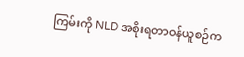ကြမ်းကို NLD အစိုးရတာဝန်ယူစဉ်က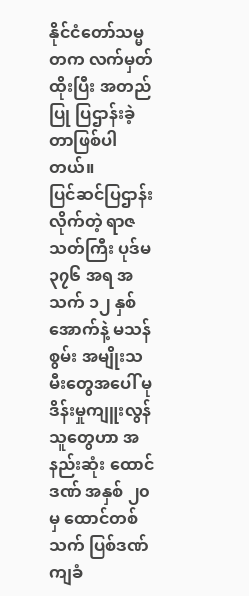နိုင်ငံတော်သမ္မတက လက်မှတ်ထိုးပြီး အတည်ပြု ပြဌာန်းခဲ့တာဖြစ်ပါတယ်။
ပြင်ဆင်ပြဌာန်းလိုက်တဲ့ ရာဇသတ်ကြီး ပုဒ်မ ၃၇၆ အရ အသက် ၁၂ နှစ်အောက်နဲ့ မသန်စွမ်း အမျိုးသမီးတွေအပေါ် မုဒိန်းမှုကျူးလွန်သူတွေဟာ အနည်းဆုံး ထောင်ဒဏ် အနှစ် ၂၀ မှ ထောင်တစ်သက် ပြစ်ဒဏ်ကျခံ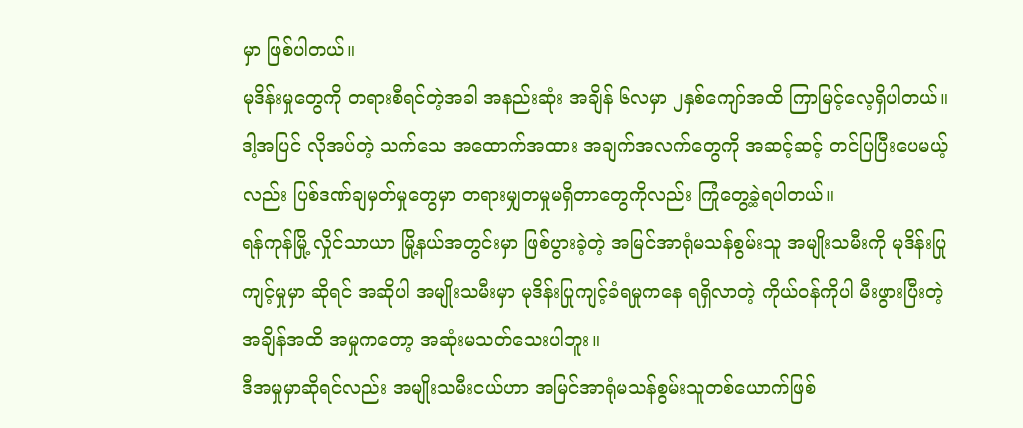မှာ ဖြစ်ပါတယ်။
မုဒိန်းမှုတွေကို တရားစီရင်တဲ့အခါ အနည်းဆုံး အချိန် ၆လမှာ ၂နှစ်ကျော်အထိ ကြာမြင့်လေ့ရှိပါတယ်။ ဒါ့အပြင် လိုအပ်တဲ့ သက်သေ အထောက်အထား အချက်အလက်တွေကို အဆင့်ဆင့် တင်ပြပြီးပေမယ့်လည်း ပြစ်ဒဏ်ချမှတ်မှုတွေမှာ တရားမျှတမှုမရှိတာတွေကိုလည်း ကြုံတွေ့ခဲ့ရပါတယ်။
ရန်ကုန်မြို့ လှိုင်သာယာ မြို့နယ်အတွင်းမှာ ဖြစ်ပွားခဲ့တဲ့ အမြင်အာရုံမသန်စွမ်းသူ အမျိုးသမီးကို မုဒိန်းပြုကျင့်မှုမှာ ဆိုရင် အဆိုပါ အမျိုးသမီးမှာ မုဒိန်းပြုကျင့်ခံရမှုကနေ ရရှိလာတဲ့ ကိုယ်ဝန်ကိုပါ မီးဖွားပြီးတဲ့အချိန်အထိ အမှုကတော့ အဆုံးမသတ်သေးပါဘူး။
ဒီအမှုမှာဆိုရင်လည်း အမျိုးသမီးငယ်ဟာ အမြင်အာရုံမသန်စွမ်းသူတစ်ယောက်ဖြစ်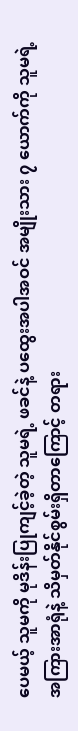ပေမယ့် သူမကို မုဒိန်းပြုကျင့်ခဲ့တဲ့ သူမရဲ့ ဖခင်နဲ့ ပထွေးအပါအဝင် အမျိုးသား ၇ ယောက်ကို သူမရဲ့ အကြားအာရုံနဲ့ သိမှတ်နိုင်စွမ်းရှိတာကြောင့် တရား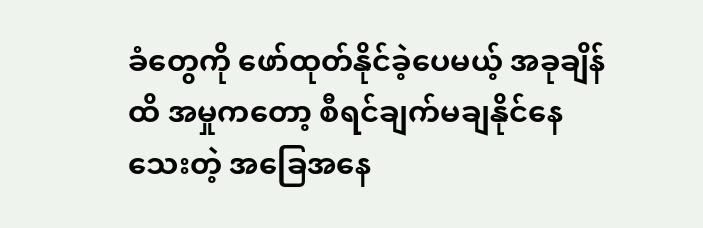ခံတွေကို ဖော်ထုတ်နိုင်ခဲ့ပေမယ့် အခုချိန်ထိ အမှုကတော့ စီရင်ချက်မချနိုင်နေသေးတဲ့ အခြေအနေ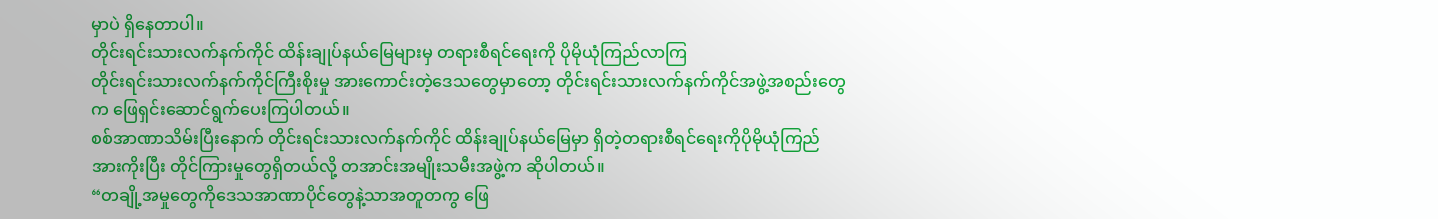မှာပဲ ရှိနေတာပါ။
တိုင်းရင်းသားလက်နက်ကိုင် ထိန်းချုပ်နယ်မြေများမှ တရားစီရင်ရေးကို ပိုမိုယုံကြည်လာကြ
တိုင်းရင်းသားလက်နက်ကိုင်ကြီးစိုးမှု အားကောင်းတဲ့ဒေသတွေမှာတော့ တိုင်းရင်းသားလက်နက်ကိုင်အဖွဲ့အစည်းတွေက ဖြေရှင်းဆောင်ရွက်ပေးကြပါတယ်။
စစ်အာဏာသိမ်းပြီးနောက် တိုင်းရင်းသားလက်နက်ကိုင် ထိန်းချုပ်နယ်မြေမှာ ရှိတဲ့တရားစီရင်ရေးကိုပိုမိုယုံကြည်အားကိုးပြီး တိုင်ကြားမှုတွေရှိတယ်လို့ တအာင်းအမျိုးသမီးအဖွဲ့က ဆိုပါတယ်။
“တချို့အမှုတွေကိုဒေသအာဏာပိုင်တွေနဲ့သာအတူတကွ ဖြေ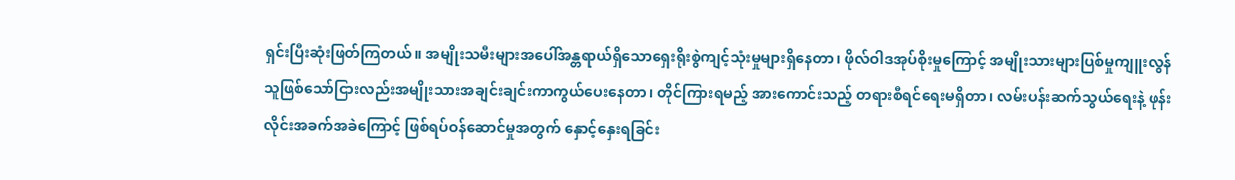ရှင်းပြီးဆုံးဖြတ်ကြတယ်။ အမျိုးသမီးများအပေါ်အန္တရာယ်ရှိသောရှေးရိုးစွဲကျင့်သုံးမှုများရှိနေတာ၊ ဖိုလ်ဝါဒအုပ်စိုးမှုကြောင့် အမျိုးသားများပြစ်မှုကျူးလွန်သူဖြစ်သော်ငြားလည်းအမျိုးသားအချင်းချင်းကာကွယ်ပေးနေတာ၊ တိုင်ကြားရမည့် အားကောင်းသည့် တရားစီရင်ရေးမရှိတာ၊ လမ်းပန်းဆက်သွယ်ရေးနဲ့ ဖုန်းလိုင်းအခက်အခဲကြောင့် ဖြစ်ရပ်ဝန်ဆောင်မှုအတွက် နှောင့်နှေးရခြင်း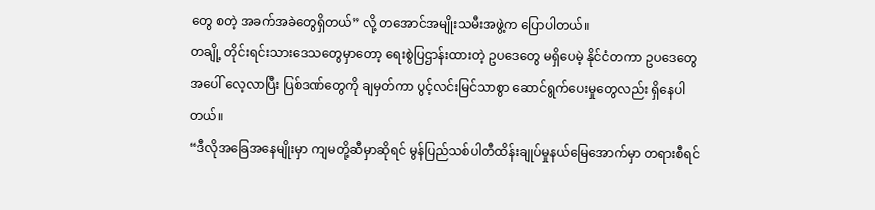တွေ စတဲ့ အခက်အခဲတွေရှိတယ်” လို့ တအောင်အမျိုးသမီးအဖွဲ့က ပြောပါတယ်။
တချို့ တိုင်းရင်းသားဒေသတွေမှာတော့ ရေးစွဲပြဌာန်းထားတဲ့ ဥပဒေတွေ မရှိပေမဲ့ နိုင်ငံတကာ ဥပဒေတွေအပေါ် လေ့လာပြီး ပြစ်ဒဏ်တွေကို ချမှတ်ကာ ပွင့်လင်းမြင်သာစွာ ဆောင်ရွက်ပေးမှုတွေလည်း ရှိနေပါတယ်။
“ဒီလိုအခြေအနေမျိုးမှာ ကျမတို့ဆီမှာဆိုရင် မွန်ပြည်သစ်ပါတီထိန်းချုပ်မှုနယ်မြေအောက်မှာ တရားစီရင်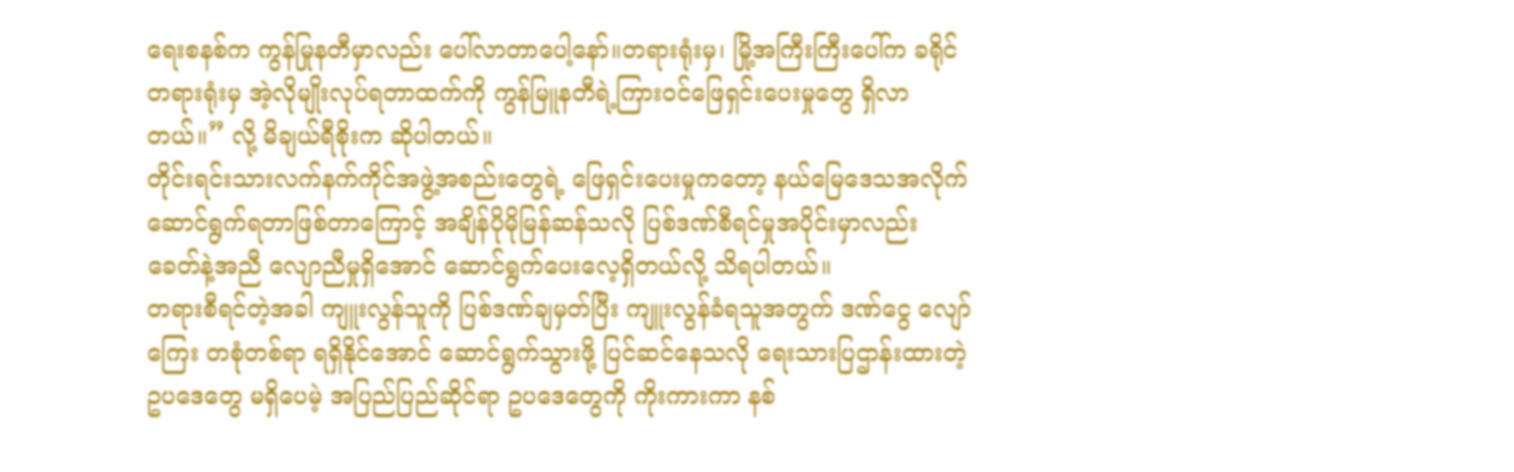ရေးစနစ်က ကွန်မြုနတီမှာလည်း ပေါ်လာတာပေါ့နော်။တရားရုံးမှ၊ မြို့အကြီးကြီးပေါ်က ခရိုင်တရားရုံးမှ အဲ့လိုမျိုးလုပ်ရတာထက်ကို ကွန်မြူနတီရဲ့ကြားဝင်ဖြေရှင်းပေးမှုတွေ ရှိလာတယ်။” လို့ မိချယ်ရီစိုးက ဆိုပါတယ်။
တိုင်းရင်းသားလက်နက်ကိုင်အဖွဲ့အစည်းတွေရဲ့ ဖြေရှင်းပေးမှုကတော့ နယ်မြေဒေသအလိုက် ဆောင်ရွက်ရတာဖြစ်တာကြောင့် အချိန်ပိုမိုမြန်ဆန်သလို ပြစ်ဒဏ်စီရင်မှုအပိုင်းမှာလည်း ခေတ်နဲ့အညီ လျောညီမှုရှိအောင် ဆောင်ရွက်ပေးလေ့ရှိတယ်လို့ သိရပါတယ်။
တရားစီရင်တဲ့အခါ ကျူးလွန်သူကို ပြစ်ဒဏ်ချမှတ်ပြီး ကျူးလွန်ခံရသူအတွက် ဒဏ်ငွေ လျော်ကြေး တစုံတစ်ရာ ရရှိနိုင်အောင် ဆောင်ရွက်သွားဖို့ ပြင်ဆင်နေသလို ရေးသားပြဌာန်းထားတဲ့ ဥပဒေတွေ မရှိပေမဲ့ အပြည်ပြည်ဆိုင်ရာ ဥပဒေတွေကို ကိုးကားကာ နစ်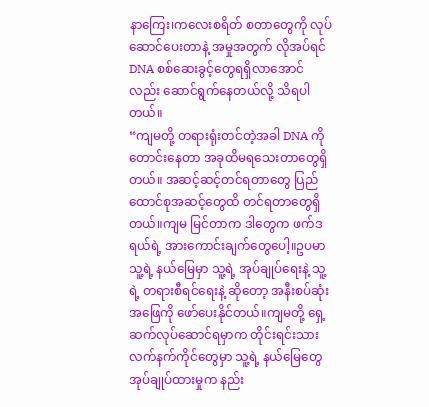နာကြေး၊ကလေးစရိတ် စတာတွေကို လုပ်ဆောင်ပေးတာနဲ့ အမှုအတွက် လိုအပ်ရင် DNA စစ်ဆေးခွင့်တွေရရှိလာအောင်လည်း ဆောင်ရွက်နေတယ်လို့ သိရပါတယ်။
“ကျမတို့ တရားရုံးတင်တဲ့အခါ DNA ကိုတောင်းနေတာ အခုထိမရသေးတာတွေရှိတယ်။ အဆင့်ဆင့်တင်ရတာတွေ ပြည်ထောင်စုအဆင့်တွေထိ တင်ရတာတွေရှိတယ်။ကျမ မြင်တာက ဒါတွေက ဖက်ဒရယ်ရဲ့ အားကောင်းချက်တွေပေါ့။ဥပမာ သူ့ရဲ့ နယ်မြေမှာ သူ့ရဲ့ အုပ်ချုပ်ရေးနဲ့ သူ့ရဲ့ တရားစီရင်ရေးနဲ့ ဆိုတော့ အနီးစပ်ဆုံးအဖြေကို ဖော်ပေးနိုင်တယ်။ကျမတို့ ရှေ့ဆက်လုပ်ဆောင်ရမှာက တိုင်းရင်းသားလက်နက်ကိုင်တွေမှာ သူ့ရဲ့ နယ်မြေတွေ အုပ်ချုပ်ထားမှုက နည်း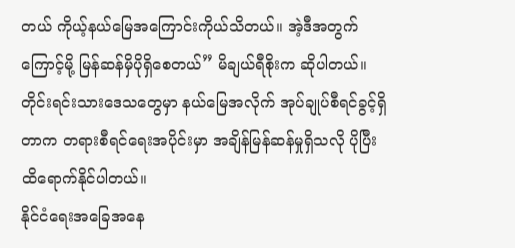တယ် ကိုယ့်နယ်မြေအကြောင်းကိုယ်သိတယ်။ အဲ့ဒီအတွက်ကြောင့်မို့ မြန်ဆန်မှိပိုရှိစေတယ်” မိချယ်ရီစိုးက ဆိုပါတယ်။
တိုင်းရင်းသားဒေသတွေမှာ နယ်မြေအလိုက် အုပ်ချုပ်စီရင်ခွင့်ရှိတာက တရားစီရင်ရေးအပိုင်းမှာ အချိန်မြန်ဆန်မှုရှိသလို ပိုပြီး ထိရောက်နိုင်ပါတယ်။
နိုင်ငံရေးအခြေအနေ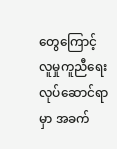တွေကြောင့် လူမှုကူညီရေးလုပ်ဆောင်ရာမှာ အခက်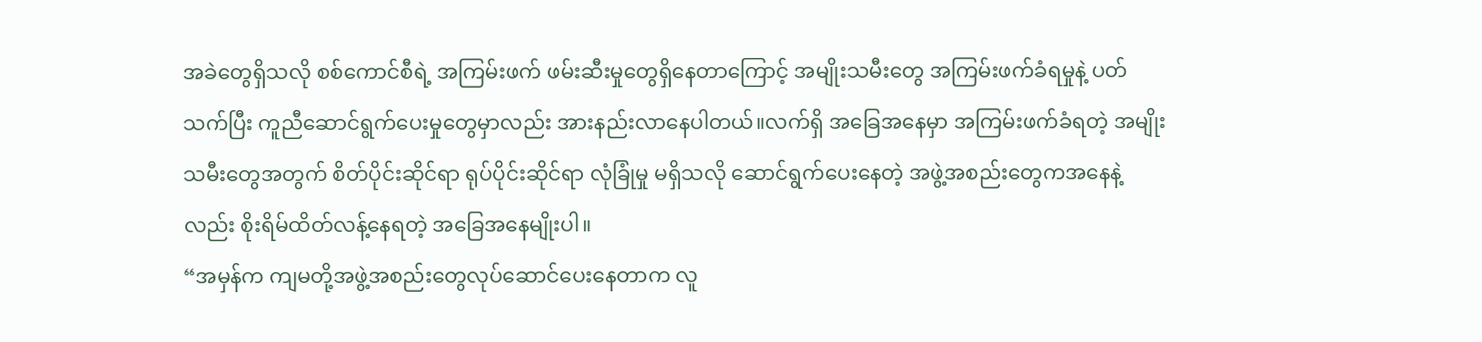အခဲတွေရှိသလို စစ်ကောင်စီရဲ့ အကြမ်းဖက် ဖမ်းဆီးမှုတွေရှိနေတာကြောင့် အမျိုးသမီးတွေ အကြမ်းဖက်ခံရမှုနဲ့ ပတ်သက်ပြီး ကူညီဆောင်ရွက်ပေးမှုတွေမှာလည်း အားနည်းလာနေပါတယ်။လက်ရှိ အခြေအနေမှာ အကြမ်းဖက်ခံရတဲ့ အမျိုးသမီးတွေအတွက် စိတ်ပိုင်းဆိုင်ရာ ရုပ်ပိုင်းဆိုင်ရာ လုံခြုံမှု မရှိသလို ဆောင်ရွက်ပေးနေတဲ့ အဖွဲ့အစည်းတွေကအနေနဲ့လည်း စိုးရိမ်ထိတ်လန့်နေရတဲ့ အခြေအနေမျိုးပါ။
“အမှန်က ကျမတို့အဖွဲ့အစည်းတွေလုပ်ဆောင်ပေးနေတာက လူ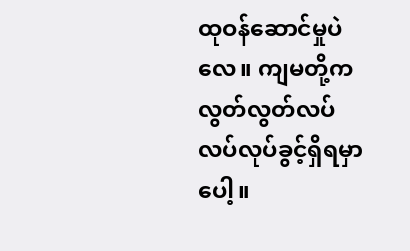ထုဝန်ဆောင်မှုပဲလေ။ ကျမတို့က လွတ်လွတ်လပ်လပ်လုပ်ခွင့်ရှိရမှာပေါ့။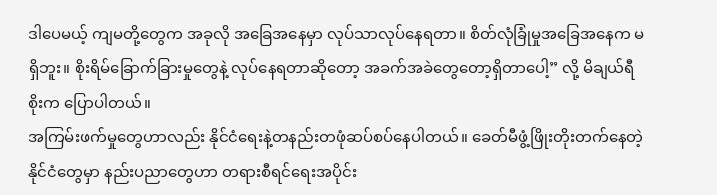ဒါပေမယ့် ကျမတို့တွေက အခုလို အခြေအနေမှာ လုပ်သာလုပ်နေရတာ။ စိတ်လုံခြုံမှုအခြေအနေက မရှိဘူး။ စိုးရိမ်ခြောက်ခြားမှုတွေနဲ့ လုပ်နေရတာဆိုတော့ အခက်အခဲတွေတော့ရှိတာပေါ့” လို့ မိချယ်ရီစိုးက ပြောပါတယ်။
အကြမ်းဖက်မှုတွေဟာလည်း နိုင်ငံရေးနဲ့တနည်းတဖုံဆပ်စပ်နေပါတယ်။ ခေတ်မီဖွံ့ဖြိုးတိုးတက်နေတဲ့ နိုင်ငံတွေမှာ နည်းပညာတွေဟာ တရားစီရင်ရေးအပိုင်း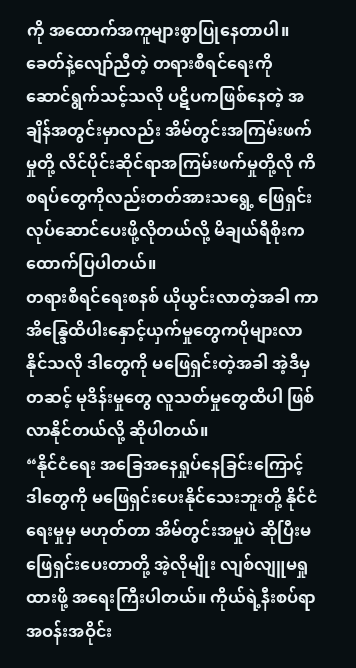ကို အထောက်အကူများစွာပြုနေတာပါ။ ခေတ်နဲ့လျော်ညီတဲ့ တရားစီရင်ရေးကို ဆောင်ရွက်သင့်သလို ပဋိပကဖြစ်နေတဲ့ အချိန်အတွင်းမှာလည်း အိမ်တွင်းအကြမ်းဖက်မှုတို့ လိင်ပိုင်းဆိုင်ရာအကြမ်းဖက်မှုတို့လို ကိစရပ်တွေကိုလည်းတတ်အားသရွေ့ ဖြေရှင်းလုပ်ဆောင်ပေးဖို့လိုတယ်လို့ မိချယ်ရီစိုးက ထောက်ပြပါတယ်။
တရားစီရင်ရေးစနစ် ယိုယွင်းလာတဲ့အခါ ကာအိန္ဒြေထိပါးနှောင့်ယှက်မှုတွေကပိုများလာနိုင်သလို ဒါတွေကို မဖြေရှင်းတဲ့အခါ အဲ့ဒီမှတဆင့် မုဒိန်းမှုတွေ လူသတ်မှုတွေထိပါ ဖြစ်လာနိုင်တယ်လို့ ဆိုပါတယ်။
“နိုင်ငံရေး အခြေအနေရှုပ်နေခြင်းကြောင့် ဒါတွေကို မဖြေရှင်းပေးနိုင်သေးဘူးတို့ နိုင်ငံရေးမှုမှ မဟုတ်တာ အိမ်တွင်းအမှုပဲ ဆိုပြီးမဖြေရှင်းပေးတာတို့ အဲ့လိုမျိုး လျစ်လျူမရှုထားဖို့ အရေးကြီးပါတယ်။ ကိုယ်ရဲ့နီးစပ်ရာ အဝန်းအဝိုင်း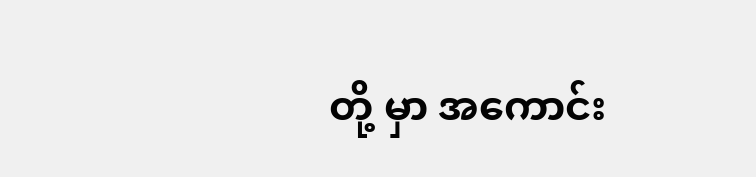တို့ မှာ အကောင်း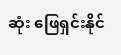ဆုံး ဖြေရှင်းနိုင်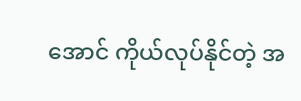အောင် ကိုယ်လုပ်နိုင်တဲ့ အ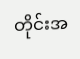တိုင်းအ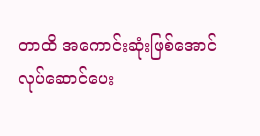တာထိ အကောင်းဆုံးဖြစ်အောင် လုပ်ဆောင်ပေး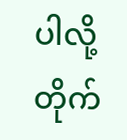ပါလို့ တိုက်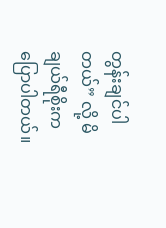တွန်းချင်ပါတယ်” လို့ မိချယ်ရီစိုးကပြောပါတယ်။